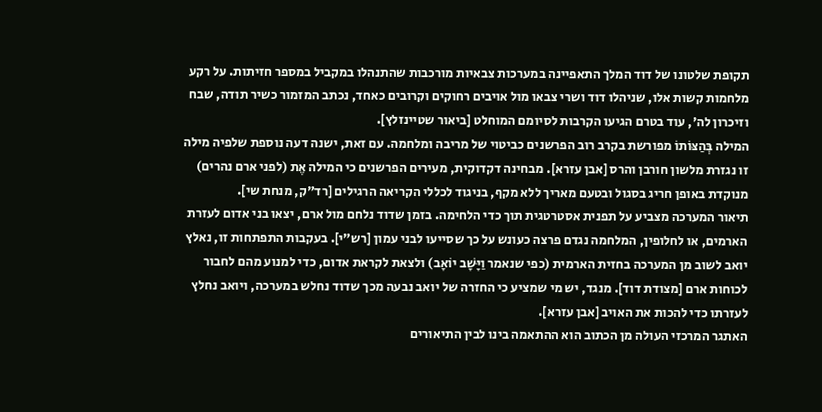תקופת שלטונו של דוד המלך התאפיינה במערכות צבאיות מורכבות שהתנהלו במקביל במספר חזיתות. על רקע מלחמות קשות אלו, שניהלו דוד ושרי צבאו מול אויבים רחוקים וקרובים כאחד, נכתב המזמור כשיר תודה, שבח וזיכרון לה', עוד בטרם הגיעו הקרבות לסיומם המוחלט [ביאור שטיינזלץ].
המילה בְּהַצּוֹתוֹ מפורשת בקרב רוב הפרשנים כביטוי של מריבה ומלחמה. עם זאת, ישנה דעה נוספת שלפיה מילה זו נגזרת מלשון חורבן והרס [אבן עזרא]. מבחינה דקדוקית, מעירים הפרשנים כי המילה אֶת (לפני ארם נהרים) מנוקדת באופן חריג בסגול ובטעם מאריך ללא מקף, בניגוד לכללי הקריאה הרגילים [רד"ק, מנחת שי].
תיאור המערכה מצביע על תפנית אסטרטגית תוך כדי הלחימה. בזמן שדוד נלחם מול ארם, יצאו בני אדום לעזרת הארמים, או לחלופין, המלחמה נגדם פרצה כעונש על כך שסייעו לבני עמון [רש"י]. בעקבות התפתחות זו, נאלץ יואב לשוב מן המערכה בחזית הארמית (כפי שנאמר וַיָּשָׁב יוֹאָב) ולצאת לקראת אדום, כדי למנוע מהם לחבור לכוחות ארם [מצודת דוד]. מנגד, יש מי שמציע כי החזרה של יואב נבעה מכך שדוד נחלש במערכה, ויואב נחלץ לעזרתו כדי להכות את האויב [אבן עזרא].
האתגר המרכזי העולה מן הכתוב הוא ההתאמה בינו לבין התיאורים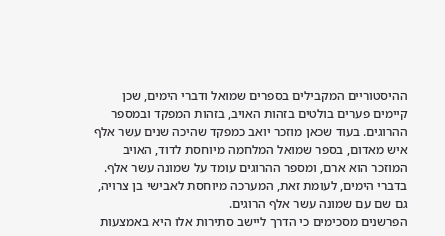ההיסטוריים המקבילים בספרים שמואל ודברי הימים, שכן קיימים פערים בולטים בזהות האויב, בזהות המפקד ובמספר ההרוגים. בעוד שכאן מוזכר יואב כמפקד שהיכה שנים עשר אלף איש מאדום, בספר שמואל המלחמה מיוחסת לדוד, האויב המוזכר הוא ארם, ומספר ההרוגים עומד על שמונה עשר אלף. בדברי הימים, לעומת זאת, המערכה מיוחסת לאבישי בן צרויה, גם שם עם שמונה עשר אלף הרוגים.
הפרשנים מסכימים כי הדרך ליישב סתירות אלו היא באמצעות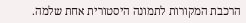הרכבת המקורות לתמונה היסטורית אחת שלמה.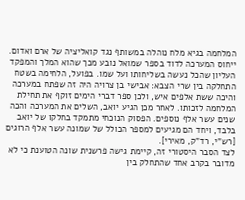המלחמה בגיא מלח נוהלה במשותף נגד קואליציה של ארם ואדום. ייחוס המערכה לדוד בספר שמואל נובע מכך שהוא המלך והמפקד העליון שהכל נעשה בשליחותו ועל שמו. בפועל, הלחימה בשטח התחלקה בין שרי הצבא: אבישי בן צרויה היה זה שפתח במערכה והיכה ששת אלפים איש, ולכן ספר דברי הימים זוקף את תחילת המלחמה לזכותו. לאחר מכן הגיע יואב, השלים את המערכה והכה שנים עשר אלף נוספים. הפסוק הנוכחי מתמקד בחלקו של יואב בלבד, ויחד הם מגיעים למספר הכולל של שמונה עשר אלף הרוגים [רש"י, רד"ק, מאירי].
לצד הסבר היסטורי זה, קיימת גישה פרשנית שונה הטוענת כי לא מדובר בקרב אחד שהתחלק בין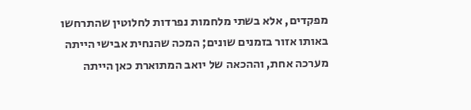מפקדים, אלא בשתי מלחמות נפרדות לחלוטין שהתרחשו באותו אזור בזמנים שונים; המכה שהנחית אבישי הייתה מערכה אחת, וההכאה של יואב המתוארת כאן הייתה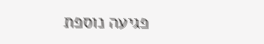פגיעה נוספת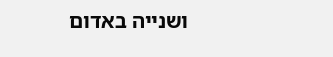ושנייה באדום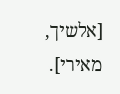[אלשיך, מאירי].